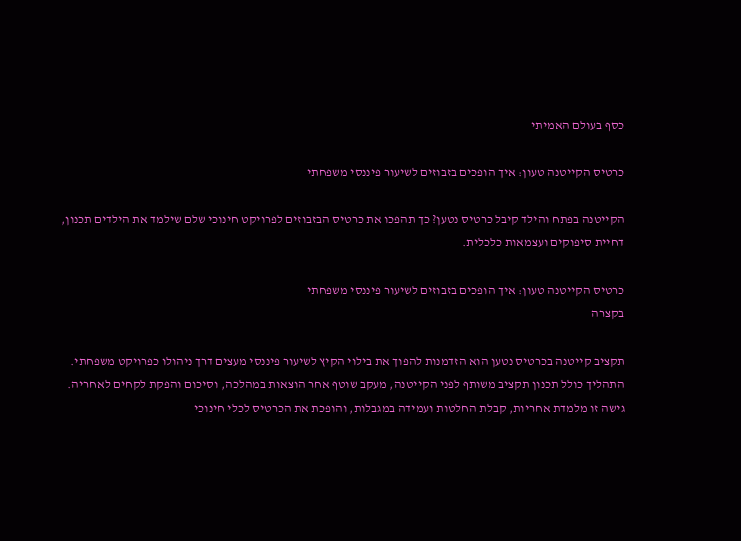כסף בעולם האמיתי

כרטיס הקייטנה טעון: איך הופכים בזבוזים לשיעור פיננסי משפחתי

הקייטנה בפתח והילד קיבל כרטיס נטען? כך תהפכו את כרטיס הבזבוזים לפרויקט חינוכי שלם שילמד את הילדים תכנון, דחיית סיפוקים ועצמאות כלכלית.

כרטיס הקייטנה טעון: איך הופכים בזבוזים לשיעור פיננסי משפחתי
בקצרה

תקציב קייטנה בכרטיס נטען הוא הזדמנות להפוך את בילוי הקיץ לשיעור פיננסי מעצים דרך ניהולו כפרויקט משפחתי. התהליך כולל תכנון תקציב משותף לפני הקייטנה, מעקב שוטף אחר הוצאות במהלכה, וסיכום והפקת לקחים לאחריה. גישה זו מלמדת אחריות, קבלת החלטות ועמידה במגבלות, והופכת את הכרטיס לכלי חינוכי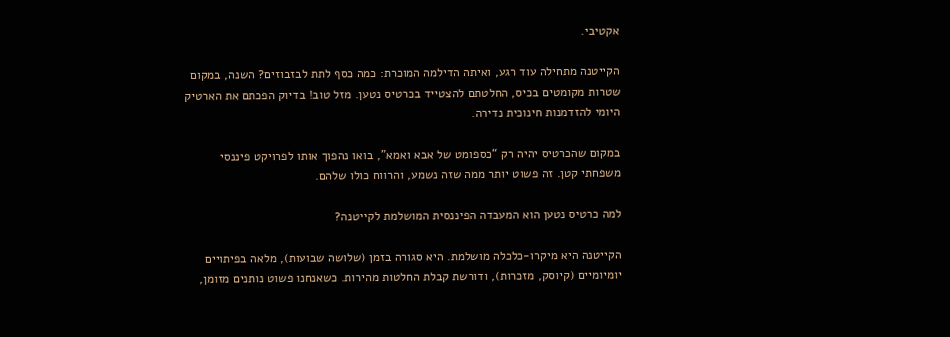אקטיבי.

הקייטנה מתחילה עוד רגע, ואיתה הדילמה המוכרת: כמה כסף לתת לבזבוזים? השנה, במקום שטרות מקומטים בכיס, החלטתם להצטייד בכרטיס נטען. מזל טוב! בדיוק הפכתם את הארטיק היומי להזדמנות חינוכית נדירה.

במקום שהכרטיס יהיה רק “כספומט של אבא ואמא”, בואו נהפוך אותו לפרויקט פיננסי משפחתי קטן. זה פשוט יותר ממה שזה נשמע, והרווח כולו שלהם.

למה כרטיס נטען הוא המעבדה הפיננסית המושלמת לקייטנה?

הקייטנה היא מיקרו-כלכלה מושלמת. היא סגורה בזמן (שלושה שבועות), מלאה בפיתויים יומיומיים (קיוסק, מזכרות), ודורשת קבלת החלטות מהירות. כשאנחנו פשוט נותנים מזומן,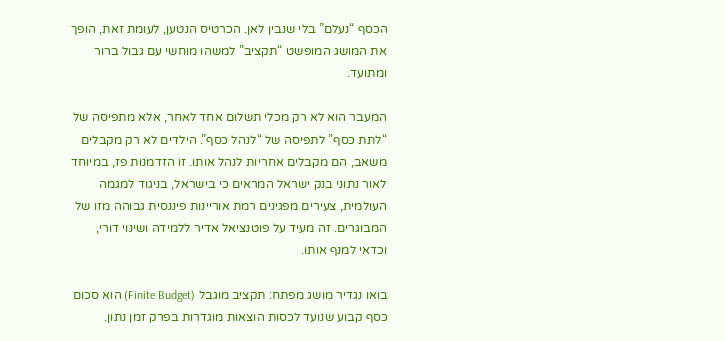הכסף “נעלם” בלי שנבין לאן. הכרטיס הנטען, לעומת זאת, הופך את המושג המופשט “תקציב” למשהו מוחשי עם גבול ברור ומתועד.

המעבר הוא לא רק מכלי תשלום אחד לאחר, אלא מתפיסה של “לתת כסף” לתפיסה של “לנהל כסף”. הילדים לא רק מקבלים משאב, הם מקבלים אחריות לנהל אותו. זו הזדמנות פז, במיוחד לאור נתוני בנק ישראל המראים כי בישראל, בניגוד למגמה העולמית, צעירים מפגינים רמת אוריינות פיננסית גבוהה מזו של המבוגרים. זה מעיד על פוטנציאל אדיר ללמידה ושינוי דורי, וכדאי למנף אותו.

בואו נגדיר מושג מפתח: תקציב מוגבל (Finite Budget) הוא סכום כסף קבוע שנועד לכסות הוצאות מוגדרות בפרק זמן נתון.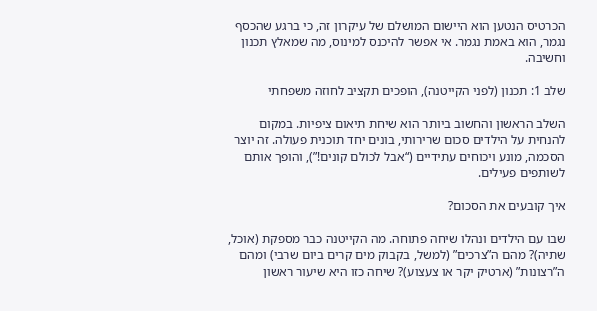הכרטיס הנטען הוא היישום המושלם של עיקרון זה, כי ברגע שהכסף נגמר, הוא באמת נגמר. אי אפשר להיכנס למינוס, מה שמאלץ תכנון וחשיבה.

שלב 1: תכנון (לפני הקייטנה), הופכים תקציב לחוזה משפחתי

השלב הראשון והחשוב ביותר הוא שיחת תיאום ציפיות. במקום להנחית על הילדים סכום שרירותי, בונים יחד תוכנית פעולה. זה יוצר הסכמה, מונע ויכוחים עתידיים (“אבל לכולם קונים!”), והופך אותם לשותפים פעילים.

איך קובעים את הסכום?

שבו עם הילדים ונהלו שיחה פתוחה. מה הקייטנה כבר מספקת (אוכל, שתיה)? מהם ה”צרכים” (למשל, בקבוק מים קרים ביום שרבי) ומהם ה”רצונות” (ארטיק יקר או צעצוע)? שיחה כזו היא שיעור ראשון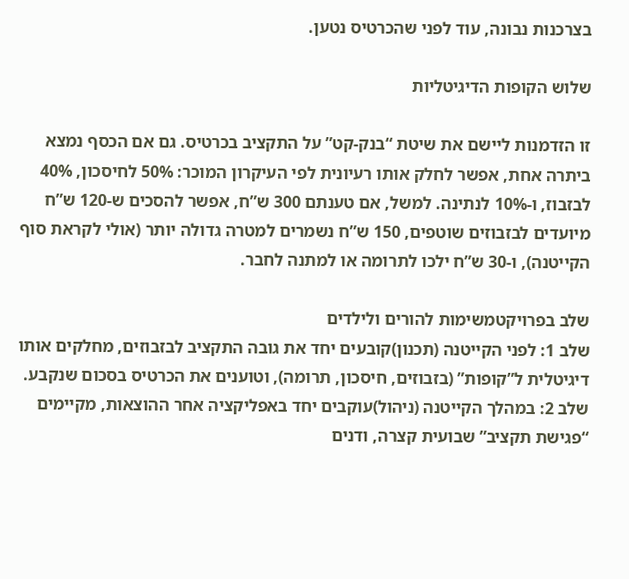בצרכנות נבונה, עוד לפני שהכרטיס נטען.

שלוש הקופות הדיגיטליות

זו הזדמנות ליישם את שיטת “בנק-קט” על התקציב בכרטיס. גם אם הכסף נמצא ביתרה אחת, אפשר לחלק אותו רעיונית לפי העיקרון המוכר: 50% לחיסכון, 40% לבזבוז, ו-10% לנתינה. למשל, אם טענתם 300 ש”ח, אפשר להסכים ש-120 ש”ח מיועדים לבזבוזים שוטפים, 150 ש”ח נשמרים למטרה גדולה יותר (אולי לקראת סוף הקייטנה), ו-30 ש”ח ילכו לתרומה או למתנה לחבר.

שלב בפרויקטמשימות להורים ולילדים
שלב 1: לפני הקייטנה (תכנון)קובעים יחד את גובה התקציב לבזבוזים, מחלקים אותו דיגיטלית ל”קופות” (בזבוזים, חיסכון, תרומה), וטוענים את הכרטיס בסכום שנקבע.
שלב 2: במהלך הקייטנה (ניהול)עוקבים יחד באפליקציה אחר ההוצאות, מקיימים “פגישת תקציב” שבועית קצרה, ודנים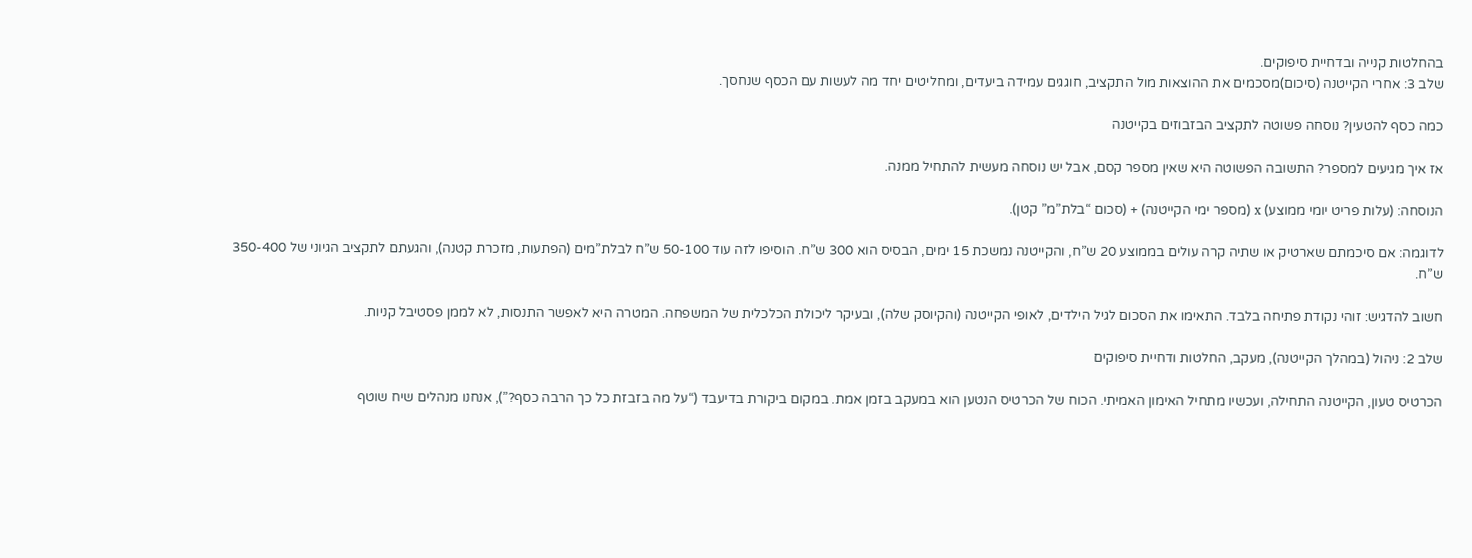בהחלטות קנייה ובדחיית סיפוקים.
שלב 3: אחרי הקייטנה (סיכום)מסכמים את ההוצאות מול התקציב, חוגגים עמידה ביעדים, ומחליטים יחד מה לעשות עם הכסף שנחסך.

כמה כסף להטעין? נוסחה פשוטה לתקציב הבזבוזים בקייטנה

אז איך מגיעים למספר? התשובה הפשוטה היא שאין מספר קסם, אבל יש נוסחה מעשית להתחיל ממנה.

הנוסחה: (עלות פריט יומי ממוצע) x (מספר ימי הקייטנה) + (סכום “בלת”מ” קטן).

לדוגמה: אם סיכמתם שארטיק או שתיה קרה עולים בממוצע 20 ש”ח, והקייטנה נמשכת 15 ימים, הבסיס הוא 300 ש”ח. הוסיפו לזה עוד 50-100 ש”ח לבלת”מים (הפתעות, מזכרת קטנה), והגעתם לתקציב הגיוני של 350-400 ש”ח.

חשוב להדגיש: זוהי נקודת פתיחה בלבד. התאימו את הסכום לגיל הילדים, לאופי הקייטנה (והקיוסק שלה), ובעיקר ליכולת הכלכלית של המשפחה. המטרה היא לאפשר התנסות, לא לממן פסטיבל קניות.

שלב 2: ניהול (במהלך הקייטנה), מעקב, החלטות ודחיית סיפוקים

הכרטיס טעון, הקייטנה התחילה, ועכשיו מתחיל האימון האמיתי. הכוח של הכרטיס הנטען הוא במעקב בזמן אמת. במקום ביקורת בדיעבד (“על מה בזבזת כל כך הרבה כסף?”), אנחנו מנהלים שיח שוטף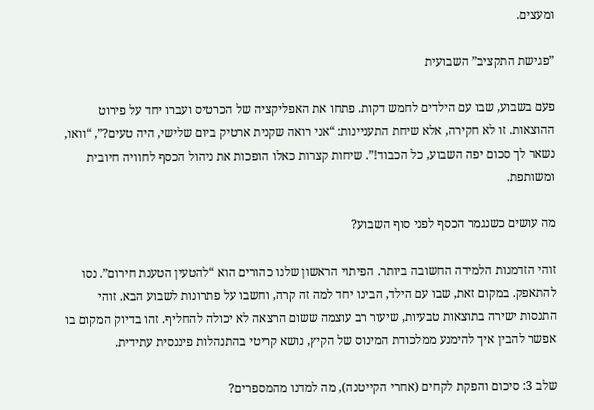ומעצים.

”פגישת התקציב” השבועית

פעם בשבוע, שבו עם הילדים לחמש דקות. פתחו את האפליקציה של הכרטיס ועברו יחד על פירוט ההוצאות. זו לא חקירה, אלא שיחת התעניינות: “אני רואה שקנית ארטיק ביום שלישי, היה טעים?”, “וואו, נשאר לך סכום יפה השבוע, כל הכבוד!”. שיחות קצרות כאלו הופכות את ניהול הכסף לחוויה חיובית ומשותפת.

מה עושים כשנגמר הכסף לפני סוף השבוע?

זוהי הזדמנות הלמידה החשובה ביותר. הפיתוי הראשון שלנו כהורים הוא “להטעין הטענת חירום”. נסו להתאפק. במקום זאת, שבו עם הילד, הבינו יחד למה זה קרה, וחשבו על פתרונות לשבוע הבא. זוהי התנסות ישירה בתוצאות טבעיות, שיעור רב עוצמה ששום הרצאה לא יכולה להחליף. זהו בדיוק המקום בו אפשר להבין איך להימנע ממלכודת המינוס של הקיץ, נושא קריטי בהתנהלות פיננסית עתידית.

שלב 3: סיכום והפקת לקחים (אחרי הקייטנה), מה למדנו מהמספרים?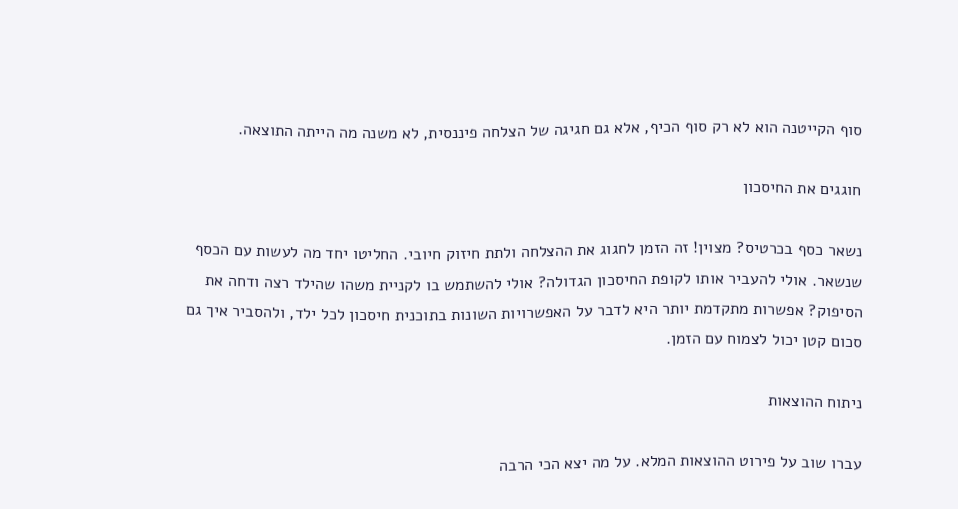סוף הקייטנה הוא לא רק סוף הכיף, אלא גם חגיגה של הצלחה פיננסית, לא משנה מה הייתה התוצאה.

חוגגים את החיסכון

נשאר כסף בכרטיס? מצוין! זה הזמן לחגוג את ההצלחה ולתת חיזוק חיובי. החליטו יחד מה לעשות עם הכסף שנשאר. אולי להעביר אותו לקופת החיסכון הגדולה? אולי להשתמש בו לקניית משהו שהילד רצה ודחה את הסיפוק? אפשרות מתקדמת יותר היא לדבר על האפשרויות השונות בתוכנית חיסכון לכל ילד, ולהסביר איך גם סכום קטן יכול לצמוח עם הזמן.

ניתוח ההוצאות

עברו שוב על פירוט ההוצאות המלא. על מה יצא הכי הרבה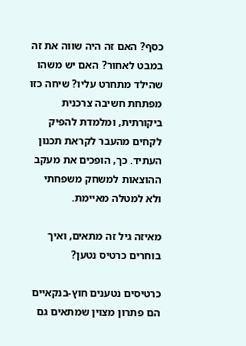כסף? האם זה היה שווה את זה במבט לאחור? האם יש משהו שהילד מתחרט עליו? שיחה כזו מפתחת חשיבה צרכנית ביקורתית, ומלמדת להפיק לקחים מהעבר לקראת תכנון העתיד. כך, הופכים את מעקב ההוצאות למשחק משפחתי ולא למטלה מאיימת.

מאיזה גיל זה מתאים, ואיך בוחרים כרטיס נטען?

כרטיסים נטענים חוץ-בנקאיים הם פתרון מצוין שמתאים גם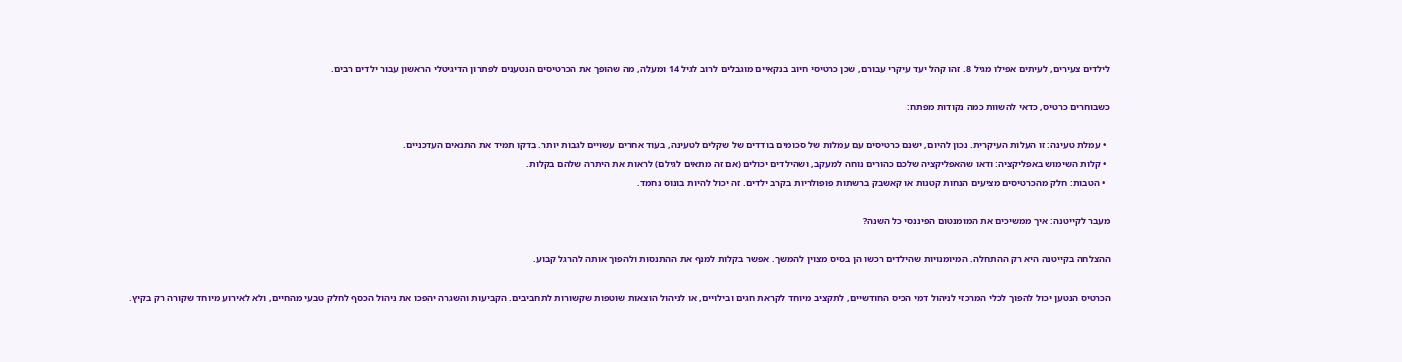לילדים צעירים, לעיתים אפילו מגיל 8. זהו קהל יעד עיקרי עבורם, שכן כרטיסי חיוב בנקאיים מוגבלים לרוב לגיל 14 ומעלה, מה שהופך את הכרטיסים הנטענים לפתרון הדיגיטלי הראשון עבור ילדים רבים.

כשבוחרים כרטיס, כדאי להשוות כמה נקודות מפתח:

  • עמלת טעינה: זו העלות העיקרית. נכון להיום, ישנם כרטיסים עם עמלות של סכומים בודדים של שקלים לטעינה, בעוד אחרים עשויים לגבות יותר. בדקו תמיד את התנאים העדכניים.
  • קלות השימוש באפליקציה: ודאו שהאפליקציה שלכם כהורים נוחה למעקב, ושהילדים יכולים (אם זה מתאים לגילם) לראות את היתרה שלהם בקלות.
  • הטבות: חלק מהכרטיסים מציעים הנחות קטנות או קאשבק ברשתות פופולריות בקרב ילדים. זה יכול להיות בונוס נחמד.

מעבר לקייטנה: איך ממשיכים את המומנטום הפיננסי כל השנה?

ההצלחה בקייטנה היא רק ההתחלה. המיומנויות שהילדים רכשו הן בסיס מצוין להמשך. אפשר בקלות למנף את ההתנסות ולהפוך אותה להרגל קבוע.

הכרטיס הנטען יכול להפוך לכלי המרכזי לניהול דמי הכיס החודשיים, לתקציב מיוחד לקראת חגים ובילויים, או לניהול הוצאות שוטפות שקשורות לתחביבים. הקביעות והשגרה יהפכו את ניהול הכסף לחלק טבעי מהחיים, ולא לאירוע מיוחד שקורה רק בקיץ.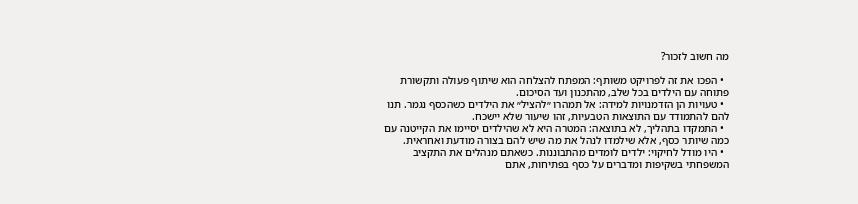מה חשוב לזכור?

  • הפכו את זה לפרויקט משותף: המפתח להצלחה הוא שיתוף פעולה ותקשורת פתוחה עם הילדים בכל שלב, מהתכנון ועד הסיכום.
  • טעויות הן הזדמנויות למידה: אל תמהרו ״להציל״ את הילדים כשהכסף נגמר. תנו להם להתמודד עם התוצאות הטבעיות, זהו שיעור שלא יישכח.
  • התמקדו בתהליך, לא בתוצאה: המטרה היא לא שהילדים יסיימו את הקייטנה עם כמה שיותר כסף, אלא שילמדו לנהל את מה שיש להם בצורה מודעת ואחראית.
  • היו מודל לחיקוי: ילדים לומדים מהתבוננות. כשאתם מנהלים את התקציב המשפחתי בשקיפות ומדברים על כסף בפתיחות, אתם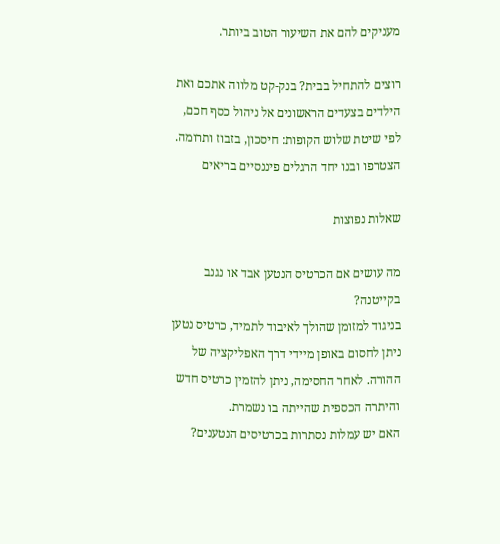מעניקים להם את השיעור הטוב ביותר.

רוצים להתחיל בבית? בנק-קט מלווה אתכם ואת הילדים בצעדים הראשונים אל ניהול כסף חכם, לפי שיטת שלוש הקופות: חיסכון, בזבוז ותרומה. הצטרפו ובנו יחד הרגלים פיננסיים בריאים

שאלות נפוצות

מה עושים אם הכרטיס הנטען אבד או נגנב בקייטנה?
בניגוד למזומן שהולך לאיבוד לתמיד, כרטיס נטען ניתן לחסום באופן מיידי דרך האפליקציה של ההורה. לאחר החסימה, ניתן להזמין כרטיס חדש והיתרה הכספית שהייתה בו נשמרת.
האם יש עמלות נסתרות בכרטיסים הנטענים?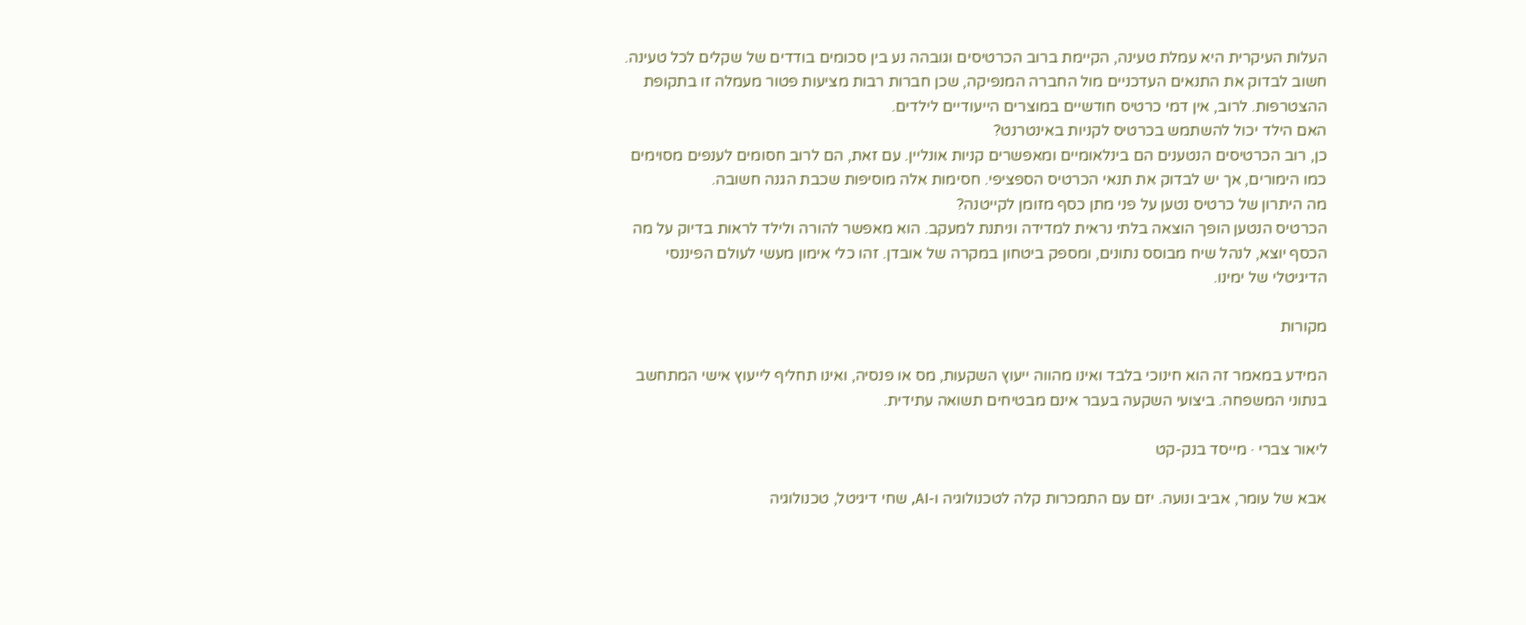העלות העיקרית היא עמלת טעינה, הקיימת ברוב הכרטיסים וגובהה נע בין סכומים בודדים של שקלים לכל טעינה. חשוב לבדוק את התנאים העדכניים מול החברה המנפיקה, שכן חברות רבות מציעות פטור מעמלה זו בתקופת ההצטרפות. לרוב, אין דמי כרטיס חודשיים במוצרים הייעודיים לילדים.
האם הילד יכול להשתמש בכרטיס לקניות באינטרנט?
כן, רוב הכרטיסים הנטענים הם בינלאומיים ומאפשרים קניות אונליין. עם זאת, הם לרוב חסומים לענפים מסוימים כמו הימורים, אך יש לבדוק את תנאי הכרטיס הספציפי. חסימות אלה מוסיפות שכבת הגנה חשובה.
מה היתרון של כרטיס נטען על פני מתן כסף מזומן לקייטנה?
הכרטיס הנטען הופך הוצאה בלתי נראית למדידה וניתנת למעקב. הוא מאפשר להורה ולילד לראות בדיוק על מה הכסף יוצא, לנהל שיח מבוסס נתונים, ומספק ביטחון במקרה של אובדן. זהו כלי אימון מעשי לעולם הפיננסי הדיגיטלי של ימינו.

מקורות

המידע במאמר זה הוא חינוכי בלבד ואינו מהווה ייעוץ השקעות, מס או פנסיה, ואינו תחליף לייעוץ אישי המתחשב בנתוני המשפחה. ביצועי השקעה בעבר אינם מבטיחים תשואה עתידית.

ליאור צברי · מייסד בנק-קט

אבא של עומר, אביב ונועה. יזם עם התמכרות קלה לטכנולוגיה ו-AI, שחי דיגיטל, טכנולוגיה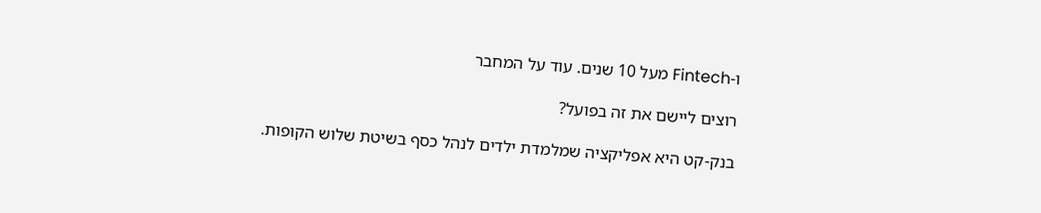ו-Fintech מעל 10 שנים. עוד על המחבר

רוצים ליישם את זה בפועל?

בנק-קט היא אפליקציה שמלמדת ילדים לנהל כסף בשיטת שלוש הקופות.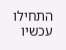התחילו עכשיו